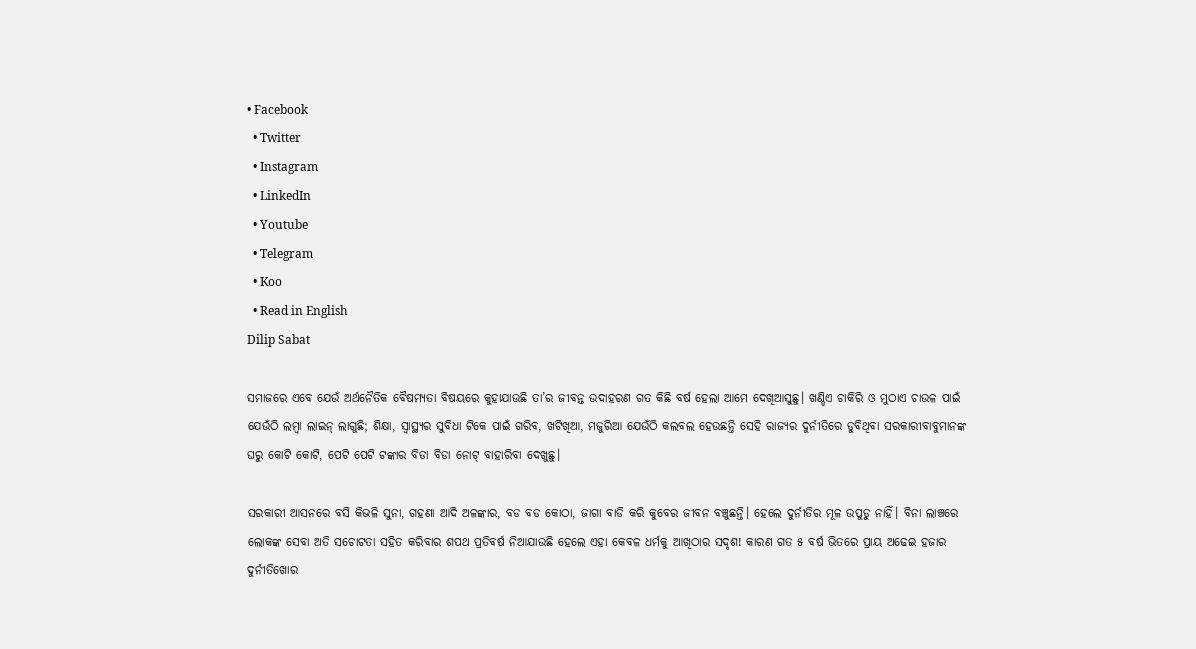• Facebook
  • Twitter
  • Instagram
  • LinkedIn
  • Youtube
  • Telegram
  • Koo
  • Read in English
Dilip Sabat

ସମାଜରେ ଏବେ ଯେଉଁ ଅର୍ଥନୈତିକ ବୈଷମ୍ୟତା ବିଷୟରେ କୁହାଯାଉଛି ତା’ର ଜୀବନ୍ତ ଉଦାହରଣ ଗତ କିଛି ବର୍ଷ ହେଲା ଆମେ ଦେଖିଆସୁଛୁ। ଖଣ୍ଡିଏ ଚାକିରି ଓ ମୁଠାଏ ଚାଉଳ ପାଇଁ ଯେଉଁଠି ଲମ୍ବା ଲାଇନ୍ ଲାଗୁଛି; ଶିକ୍ଷା, ସ୍ୱାସ୍ଥ୍ୟର ସୁବିଧା ଟିକେ ପାଇଁ ଗରିବ, ଖଟିଖିଆ, ମଜୁରିଆ ଯେଉଁଠି କଲବଲ ହେଉଛନ୍ତି ସେହି ରାଜ୍ୟର ଦୁର୍ନୀତିରେ ଡୁବିଥିବା ସରକାରୀବାବୁମାନଙ୍କ ଘରୁ କୋଟି କୋଟି, ପେଟି ପେଟି ଟଙ୍କାର ବିଡା ବିଡା ନୋଟ୍ ବାହାରିବା ଦେଖୁଛୁ।

ସରକାରୀ ଆସନରେ ବସି କିଭଳି ସୁନା, ଗହଣା ଆଦି ଅଳଙ୍କାର, ବଡ ବଡ କୋଠା, ଜାଗା ବାଡି କରି କୁବେର ଜୀବନ ବଞ୍ଚୁଛନ୍ତି। ହେଲେ ଦୁର୍ନୀତିର ମୂଳ ଉପୁଡୁ ନାହିଁ। ବିନା ଲାଞ୍ଚରେ ଲୋକଙ୍କ ସେବା ଅତି ସଚୋଟତା ସହିତ କରିବାର ଶପଥ ପ୍ରତିବର୍ଷ ନିଆଯାଉଛି ହେଲେ ଏହା କେବଳ ଧର୍ମକୁ ଆଖିଠାର ସଦୃଶ! କାରଣ ଗତ ୫ ବର୍ଷ ଭିତରେ ପ୍ରାୟ ଅଢେଇ ହଜାର ଦୁର୍ନୀତିଖୋର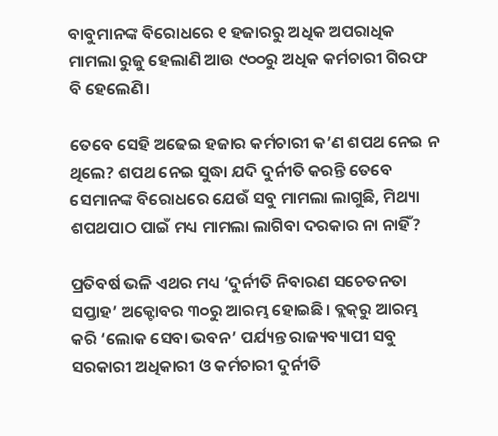ବାବୁମାନଙ୍କ ବିରୋଧରେ ୧ ହଜାରରୁ ଅଧିକ ଅପରାଧିକ ମାମଲା ରୁଜୁ ହେଲାଣି ଆଉ ୯୦୦ରୁ ଅଧିକ କର୍ମଚାରୀ ଗିରଫ ବି ହେଲେଣି।

ତେବେ ସେହି ଅଢେଇ ହଜାର କର୍ମଚାରୀ କ’ଣ ଶପଥ ନେଇ ନ ଥିଲେ? ଶପଥ ନେଇ ସୁଦ୍ଧା ଯଦି ଦୁର୍ନୀତି କରନ୍ତି ତେବେ ସେମାନଙ୍କ ବିରୋଧରେ ଯେଉଁ ସବୁ ମାମଲା ଲାଗୁଛି, ମିଥ୍ୟା ଶପଥପାଠ ପାଇଁ ମଧ୍ୟ ମାମଲା ଲାଗିବା ଦରକାର ନା ନାହିଁ?

ପ୍ରତିବର୍ଷ ଭଳି ଏଥର ମଧ୍ୟ ‘ଦୁର୍ନୀତି ନିବାରଣ ସଚେତନତା ସପ୍ତାହ’ ଅକ୍ଟୋବର ୩୦ରୁ ଆରମ୍ଭ ହୋଇଛି। ବ୍ଲକ୍‌ରୁ ଆରମ୍ଭ କରି ‘ଲୋକ ସେବା ଭବନ’ ପର୍ଯ୍ୟନ୍ତ ରାଜ୍ୟବ୍ୟାପୀ ସବୁ ସରକାରୀ ଅଧିକାରୀ ଓ କର୍ମଚାରୀ ଦୁର୍ନୀତି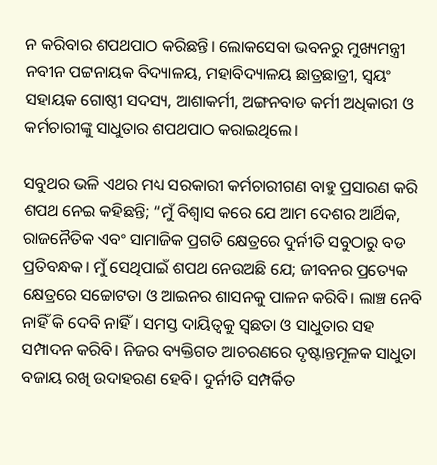ନ କରିବାର ଶପଥପାଠ କରିଛନ୍ତି। ଲୋକସେବା ଭବନରୁ ମୁଖ୍ୟମନ୍ତ୍ରୀ ନବୀନ ପଟ୍ଟନାୟକ ବିଦ୍ୟାଳୟ, ମହାବିଦ୍ୟାଳୟ ଛାତ୍ରଛାତ୍ରୀ, ସ୍ୱୟଂ ସହାୟକ ଗୋଷ୍ଠୀ ସଦସ୍ୟ, ଆଶାକର୍ମୀ, ଅଙ୍ଗନବାଡ କର୍ମୀ ଅଧିକାରୀ ଓ କର୍ମଚାରୀଙ୍କୁ ସାଧୁତାର ଶପଥପାଠ କରାଇଥିଲେ।

ସବୁଥର ଭଳି ଏଥର ମଧ୍ୟ ସରକାରୀ କର୍ମଚାରୀଗଣ ବାହୁ ପ୍ରସାରଣ କରି ଶପଥ ନେଇ କହିଛନ୍ତି; “ମୁଁ ବିଶ୍ୱାସ କରେ ଯେ ଆମ ଦେଶର ଆର୍ଥିକ, ରାଜନୈତିକ ଏବଂ ସାମାଜିକ ପ୍ରଗତି କ୍ଷେତ୍ରରେ ଦୁର୍ନୀତି ସବୁଠାରୁ ବଡ ପ୍ରତିବନ୍ଧକ। ମୁଁ ସେଥିପାଇଁ ଶପଥ ନେଉଅଛି ଯେ; ଜୀବନର ପ୍ରତ୍ୟେକ କ୍ଷେତ୍ରରେ ସଚ୍ଚୋଟତା ଓ ଆଇନର ଶାସନକୁ ପାଳନ କରିବି। ଲାଞ୍ଚ ନେବି ନାହିଁ କି ଦେବି ନାହିଁ। ସମସ୍ତ ଦାୟିତ୍ୱକୁ ସ୍ୱଛତା ଓ ସାଧୁତାର ସହ ସମ୍ପାଦନ କରିବି। ନିଜର ବ୍ୟକ୍ତିଗତ ଆଚରଣରେ ଦୃଷ୍ଟାନ୍ତମୂଳକ ସାଧୁତା ବଜାୟ ରଖି ଉଦାହରଣ ହେବି। ଦୁର୍ନୀତି ସମ୍ପର୍କିତ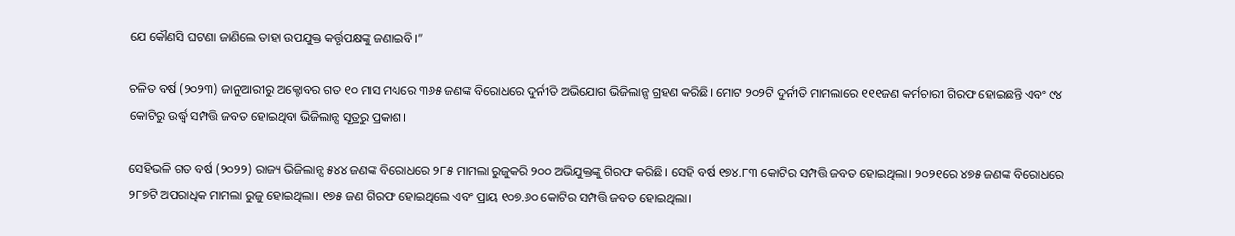ଯେ କୌଣସି ଘଟଣା ଜାଣିଲେ ତାହା ଉପଯୁକ୍ତ କର୍ତ୍ତୃପକ୍ଷଙ୍କୁ ଜଣାଇବି।”

ଚଳିତ ବର୍ଷ (୨୦୨୩) ଜାନୁଆରୀରୁ ଅକ୍ଟୋବର ଗତ ୧୦ ମାସ ମଧ୍ୟରେ ୩୬୫ ଜଣଙ୍କ ବିରୋଧରେ ଦୁର୍ନୀତି ଅଭିଯୋଗ ଭିଜିଲାନ୍ସ ଗ୍ରହଣ କରିଛି। ମୋଟ ୨୦୨ଟି ଦୁର୍ନୀତି ମାମଲାରେ ୧୧୧ଜଣ କର୍ମଚାରୀ ଗିରଫ ହୋଇଛନ୍ତି ଏବଂ ୯୪ କୋଟିରୁ ଉର୍ଦ୍ଧ୍ୱ ସମ୍ପତ୍ତି ଜବତ ହୋଇଥିବା ଭିଜିଲାନ୍ସ ସୂତ୍ରରୁ ପ୍ରକାଶ।

ସେହିଭଳି ଗତ ବର୍ଷ (୨୦୨୨) ରାଜ୍ୟ ଭିଜିଲାନ୍ସ ୫୪୪ ଜଣଙ୍କ ବିରୋଧରେ ୨୮୫ ମାମଲା ରୁଜୁକରି ୨୦୦ ଅଭିଯୁକ୍ତଙ୍କୁ ଗିରଫ କରିଛି। ସେହି ବର୍ଷ ୧୭୪.୮୩ କୋଟିର ସମ୍ପତ୍ତି ଜବତ ହୋଇଥିଲା। ୨୦୨୧ରେ ୪୭୫ ଜଣଙ୍କ ବିରୋଧରେ ୨୮୭ଟି ଅପରାଧିକ ମାମଲା ରୁଜୁ ହୋଇଥିଲା। ୧୭୫ ଜଣ ଗିରଫ ହୋଇଥିଲେ ଏବଂ ପ୍ରାୟ ୧୦୭.୬୦ କୋଟିର ସମ୍ପତ୍ତି ଜବତ ହୋଇଥିଲା।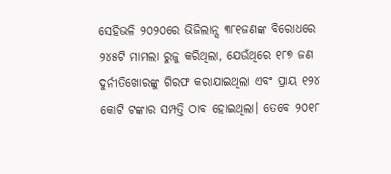ସେହିଭଳି ୨୦୨୦ରେ ଭିଜିଲାନ୍ସ ୩୮୧ଜଣଙ୍କ ବିରୋଧରେ ୨୪୫ଟି ମାମଲା ରୁଜୁ କରିଥିଲା, ଯେଉଁଥିରେ ୧୮୭ ଜଣ ଦୁର୍ନୀତିଖୋରଙ୍କୁ ଗିରଫ କରାଯାଇଥିଲା ଏବଂ ପ୍ରାୟ ୧୨୪ କୋଟି ଟଙ୍କାର ସମ୍ପତ୍ତି ଠାବ ହୋଇଥିଲା। ତେବେ ୨୦୧୮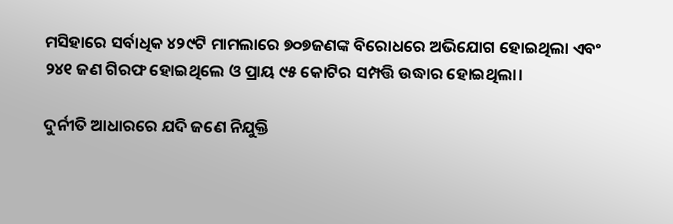ମସିହାରେ ସର୍ବାଧିକ ୪୨୯ଟି ମାମଲାରେ ୭୦୭ଜଣଙ୍କ ବିରୋଧରେ ଅଭିଯୋଗ ହୋଇଥିଲା ଏବଂ ୨୪୧ ଜଣ ଗିରଫ ହୋଇଥିଲେ ଓ ପ୍ରାୟ ୯୫ କୋଟିର ସମ୍ପତ୍ତି ଉଦ୍ଧାର ହୋଇଥିଲା।

ଦୁର୍ନୀତି ଆଧାରରେ ଯଦି ଜଣେ ନିଯୁକ୍ତି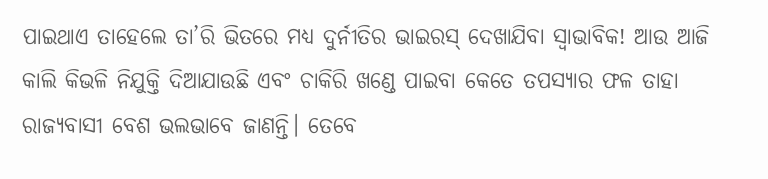ପାଇଥାଏ ତାହେଲେ ତା’ରି ଭିତରେ ମଧ୍ୟ ଦୁର୍ନୀତିର ଭାଇରସ୍‌ ଦେଖାଯିବା ସ୍ୱାଭାବିକ! ଆଉ ଆଜି କାଲି କିଭଳି ନିଯୁକ୍ତି ଦିଆଯାଉଛି ଏବଂ ଚାକିରି ଖଣ୍ଡେ ପାଇବା କେତେ ତପସ୍ୟାର ଫଳ ତାହା ରାଜ୍ୟବାସୀ ବେଶ ଭଲଭାବେ ଜାଣନ୍ତି। ତେବେ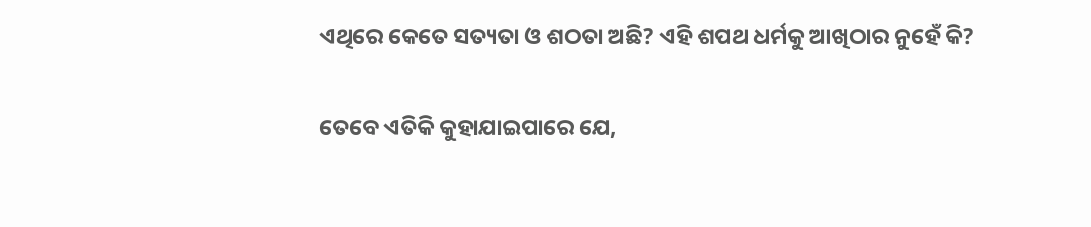ଏଥିରେ କେତେ ସତ୍ୟତା ଓ ଶଠତା ଅଛି? ଏହି ଶପଥ ଧର୍ମକୁ ଆଖିଠାର ନୁହେଁ କି?

ତେବେ ଏତିକି କୁହାଯାଇପାରେ ଯେ,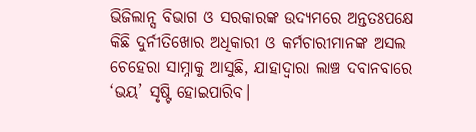ଭିଜିଲାନ୍ସ ବିଭାଗ ଓ ସରକାରଙ୍କ ଉଦ୍ୟମରେ ଅନ୍ତତଃପକ୍ଷେ କିଛି ଦୁର୍ନୀତିଖୋର ଅଧିକାରୀ ଓ କର୍ମଚାରୀମାନଙ୍କ ଅସଲ ଚେହେରା ସାମ୍ନାକୁ ଆସୁଛି, ଯାହାଦ୍ୱାରା ଲାଞ୍ଚ ଦବାନବାରେ ‘ଭୟ’ ସୃଷ୍ଟି ହୋଇପାରିବ।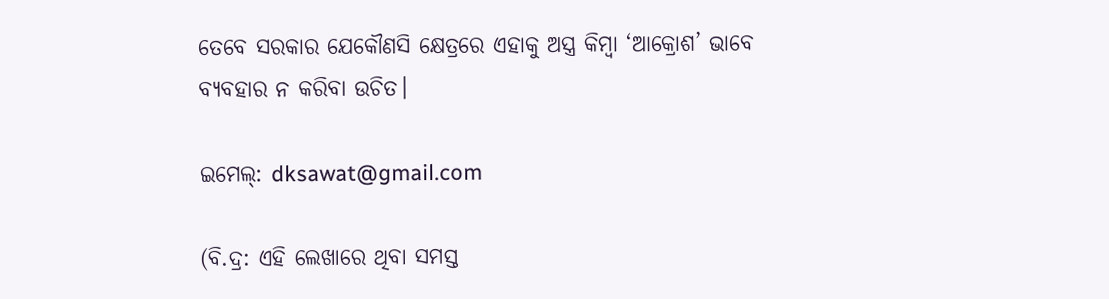ତେବେ ସରକାର ଯେକୌଣସି କ୍ଷେତ୍ରରେ ଏହାକୁ ଅସ୍ତ୍ର କିମ୍ବା ‘ଆକ୍ରୋଶ’ ଭାବେ ବ୍ୟବହାର ନ କରିବା ଉଚିତ।

ଇମେଲ୍: dksawat@gmail.com

(ବି.ଦ୍ର: ଏହି ଲେଖାରେ ଥିବା ସମସ୍ତ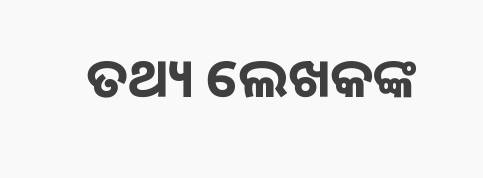ତଥ୍ୟ ଲେଖକଙ୍କ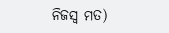ନିଜସ୍ୱ ମତ)